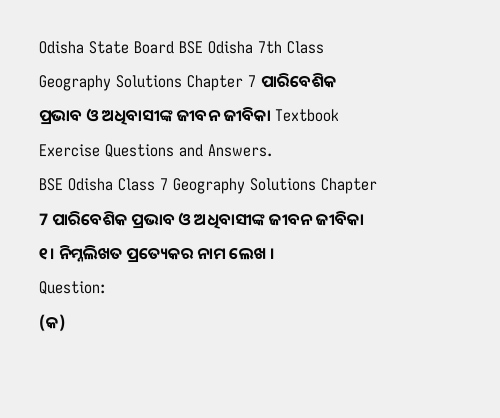Odisha State Board BSE Odisha 7th Class Geography Solutions Chapter 7 ପାରିବେଶିକ ପ୍ରଭାବ ଓ ଅଧିବାସୀଙ୍କ ଜୀବନ ଜୀବିକା Textbook Exercise Questions and Answers.
BSE Odisha Class 7 Geography Solutions Chapter 7 ପାରିବେଶିକ ପ୍ରଭାବ ଓ ଅଧିବାସୀଙ୍କ ଜୀବନ ଜୀବିକା
୧। ନିମ୍ନଲିଖତ ପ୍ରତ୍ୟେକର ନାମ ଲେଖ ।
Question:
(କ)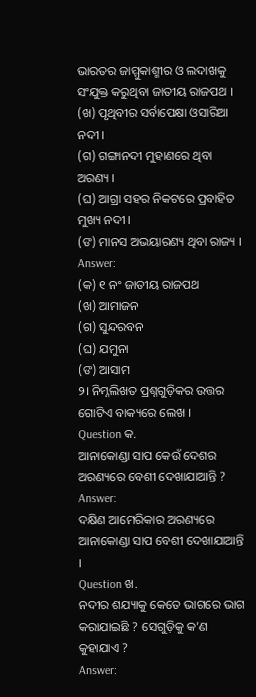ଭାରତର ଜାମ୍ମୁକାଶ୍ମୀର ଓ ଲଦାଖକୁ ସଂଯୁକ୍ତ କରୁଥିବା ଜାତୀୟ ରାଜପଥ ।
(ଖ) ପୃଥିବୀର ସର୍ବାପେକ୍ଷା ଓସାରିଆ ନଦୀ ।
(ଗ) ଗଙ୍ଗାନଦୀ ମୁହାଣରେ ଥିବା ଅରଣ୍ୟ ।
(ଘ) ଆଗ୍ରା ସହର ନିକଟରେ ପ୍ରବାହିତ ମୁଖ୍ୟ ନଦୀ ।
(ଙ) ମାନସ ଅଭୟାରଣ୍ୟ ଥିବା ରାଜ୍ୟ ।
Answer:
(କ) ୧ ନଂ ଜାତୀୟ ରାଜପଥ
(ଖ) ଆମାଜନ
(ଗ) ସୁନ୍ଦରବନ
(ଘ) ଯମୁନା
(ଙ) ଆସାମ
୨। ନିମ୍ନଲିଖତ ପ୍ରଶ୍ନଗୁଡ଼ିକର ଉତ୍ତର ଗୋଟିଏ ବାକ୍ୟରେ ଲେଖ ।
Question କ.
ଆନାକୋଣ୍ଡା ସାପ କେଉଁ ଦେଶର ଅରଣ୍ୟରେ ବେଶୀ ଦେଖାଯାଆନ୍ତି ?
Answer:
ଦକ୍ଷିଣ ଆମେରିକାର ଅରଣ୍ୟରେ ଆନାକୋଣ୍ଡା ସାପ ବେଶୀ ଦେଖାଯାଆନ୍ତି ।
Question ଖ.
ନଦୀର ଶଯ୍ୟାକୁ କେତେ ଭାଗରେ ଭାଗ କରାଯାଇଛି ? ସେଗୁଡ଼ିକୁ କ’ଣ କୁହାଯାଏ ?
Answer: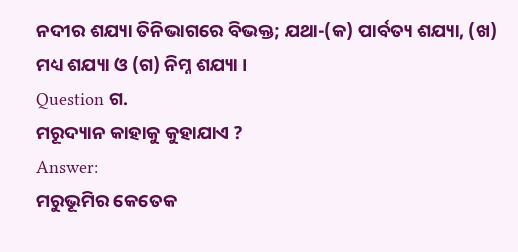ନଦୀର ଶଯ୍ୟା ତିନିଭାଗରେ ବିଭକ୍ତ; ଯଥା-(କ) ପାର୍ବତ୍ୟ ଶଯ୍ୟା, (ଖ) ମଧ୍ୟ ଶଯ୍ୟା ଓ (ଗ) ନିମ୍ନ ଶଯ୍ୟା ।
Question ଗ.
ମରୂଦ୍ୟାନ କାହାକୁ କୁହାଯାଏ ?
Answer:
ମରୁଭୂମିର କେତେକ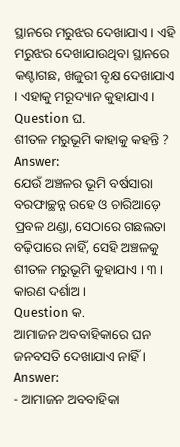ସ୍ଥାନରେ ମରୁଝର ଦେଖାଯାଏ । ଏହି ମରୁଝର ଦେଖାଯାଉଥିବା ସ୍ଥାନରେ କଣ୍ଟାଗଛ, ଖଜୁରୀ ବୃକ୍ଷ ଦେଖାଯାଏ । ଏହାକୁ ମରୂଦ୍ୟାନ କୁହାଯାଏ ।
Question ଘ.
ଶୀତଳ ମରୁଭୂମି କାହାକୁ କହନ୍ତି ?
Answer:
ଯେଉଁ ଅଞ୍ଚଳର ଭୂମି ବର୍ଷସାରା ବରଫାଚ୍ଛନ୍ନ ରହେ ଓ ଚାରିଆଡ଼େ ପ୍ରବଳ ଥଣ୍ଡା, ସେଠାରେ ଗଛଲତା ବଢ଼ିପାରେ ନାହିଁ, ସେହି ଅଞ୍ଚଳକୁ ଶୀତଳ ମରୁଭୂମି କୁହାଯାଏ । ୩ । କାରଣ ଦର୍ଶାଅ ।
Question କ.
ଆମାଜନ ଅବବାହିକାରେ ଘନ ଜନବସତି ଦେଖାଯାଏ ନାହିଁ ।
Answer:
- ଆମାଜନ ଅବବାହିକା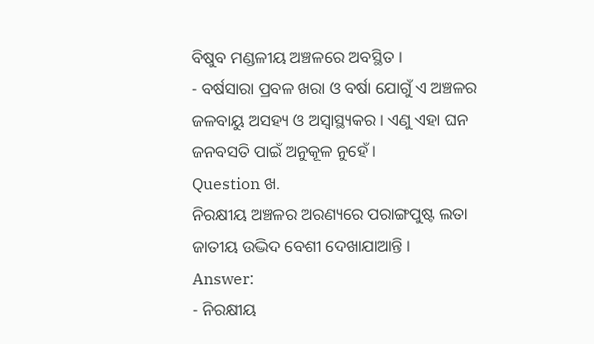ବିଷୁବ ମଣ୍ଡଳୀୟ ଅଞ୍ଚଳରେ ଅବସ୍ଥିତ ।
- ବର୍ଷସାରା ପ୍ରବଳ ଖରା ଓ ବର୍ଷା ଯୋଗୁଁ ଏ ଅଞ୍ଚଳର ଜଳବାୟୁ ଅସହ୍ୟ ଓ ଅସ୍ଵାସ୍ଥ୍ୟକର । ଏଣୁ ଏହା ଘନ ଜନବସତି ପାଇଁ ଅନୁକୂଳ ନୁହେଁ ।
Question ଖ.
ନିରକ୍ଷୀୟ ଅଞ୍ଚଳର ଅରଣ୍ୟରେ ପରାଙ୍ଗପୁଷ୍ଟ ଲତା ଜାତୀୟ ଉଦ୍ଭିଦ ବେଶୀ ଦେଖାଯାଆନ୍ତି ।
Answer:
- ନିରକ୍ଷୀୟ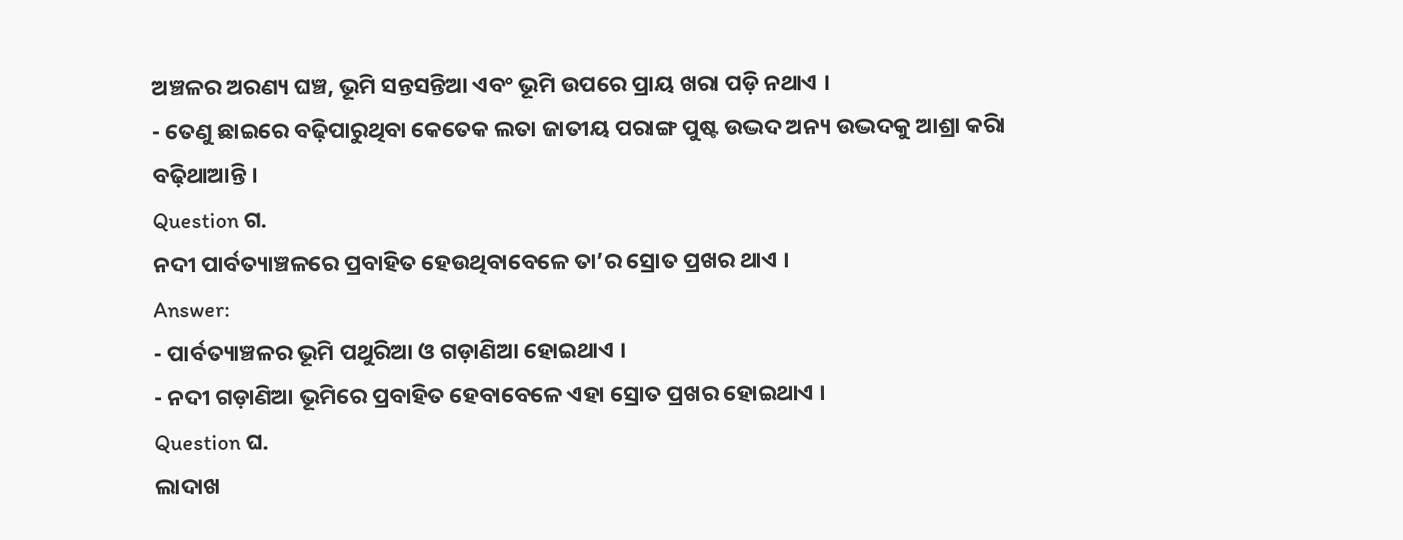ଅଞ୍ଚଳର ଅରଣ୍ୟ ଘଞ୍ଚ, ଭୂମି ସନ୍ତସନ୍ତିଆ ଏବଂ ଭୂମି ଉପରେ ପ୍ରାୟ ଖରା ପଡ଼ି ନଥାଏ ।
- ତେଣୁ ଛାଇରେ ବଢ଼ିପାରୁଥିବା କେତେକ ଲତା ଜାତୀୟ ପରାଙ୍ଗ ପୁଷ୍ଟ ଉଦ୍ଭଦ ଅନ୍ୟ ଉଦ୍ଭଦକୁ ଆଶ୍ରା କରିା ବଢ଼ିଥାଆନ୍ତି ।
Question ଗ.
ନଦୀ ପାର୍ବତ୍ୟାଞ୍ଚଳରେ ପ୍ରବାହିତ ହେଉଥିବାବେଳେ ତା’ର ସ୍ରୋତ ପ୍ରଖର ଥାଏ ।
Answer:
- ପାର୍ବତ୍ୟାଞ୍ଚଳର ଭୂମି ପଥୁରିଆ ଓ ଗଡ଼ାଣିଆ ହୋଇଥାଏ ।
- ନଦୀ ଗଡ଼ାଣିଆ ଭୂମିରେ ପ୍ରବାହିତ ହେବାବେଳେ ଏହା ସ୍ରୋତ ପ୍ରଖର ହୋଇଥାଏ ।
Question ଘ.
ଲାଦାଖ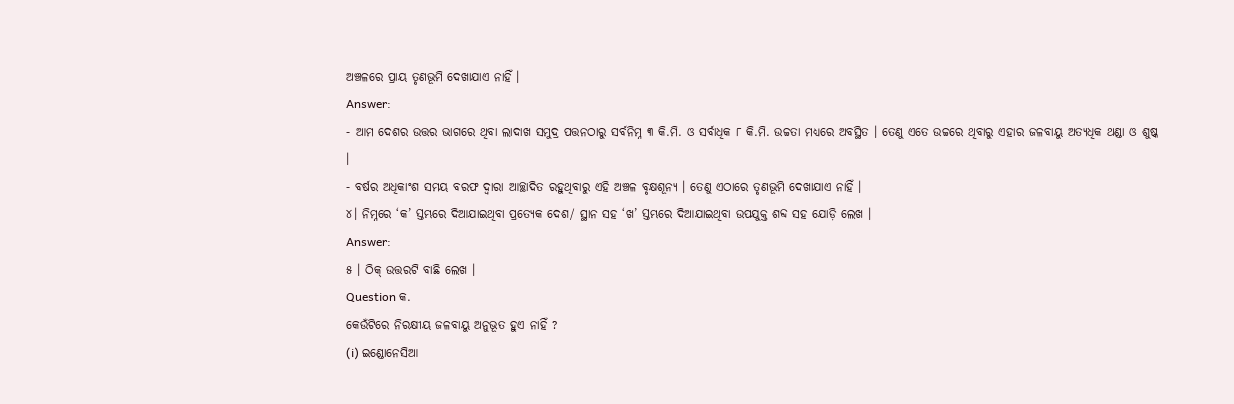ଅଞ୍ଚଳରେ ପ୍ରାୟ ତୃଣଭୂମି ଦେଖାଯାଏ ନାହିଁ ।
Answer:
- ଆମ ଦେଶର ଉତ୍ତର ଭାଗରେ ଥିବା ଲାଦାଖ ସମୁଦ୍ର ପତ୍ତନଠାରୁ ସର୍ବନିମ୍ନ ୩ କି.ମି. ଓ ସର୍ବାଧିକ ୮ କି.ମି. ଉଚ୍ଚତା ମଧ୍ଯରେ ଅବସ୍ଥିତ । ତେଣୁ ଏତେ ଉଚ୍ଚରେ ଥିବାରୁ ଏହାର ଜଳବାୟୁ ଅତ୍ୟଧିକ ଥଣ୍ଡା ଓ ଶୁଷ୍କ ।
- ବର୍ଷର ଅଧିକାଂଶ ସମୟ ବରଫ ଦ୍ଵାରା ଆଚ୍ଛାଦିତ ରହୁଥିବାରୁ ଏହି ଅଞ୍ଚଳ ବୃକ୍ଷଶୂନ୍ୟ । ତେଣୁ ଏଠାରେ ତୃଣଭୂମି ଦେଖାଯାଏ ନାହିଁ ।
୪। ନିମ୍ନରେ ‘କ’ ସ୍ତମ୍ଭରେ ଦିଆଯାଇଥିବା ପ୍ରତ୍ୟେକ ଦେଶ/ ସ୍ଥାନ ସହ ‘ଖ’ ସ୍ତମ୍ଭରେ ଦିଆଯାଇଥିବା ଉପଯୁକ୍ତ ଶବ୍ଦ ସହ ଯୋଡ଼ି ଲେଖ ।
Answer:
୫ । ଠିକ୍ ଉତ୍ତରଟି ବାଛି ଲେଖ ।
Question କ.
କେଉଁଟିରେ ନିରକ୍ଷୀୟ ଜଳବାୟୁ ଅନୁଭୂତ ହୁଏ ନାହିଁ ?
(i) ଇଣ୍ଡୋନେସିଆ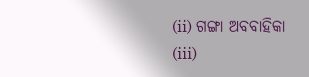(ii) ଗଙ୍ଗା ଅବବାହିକା
(iii)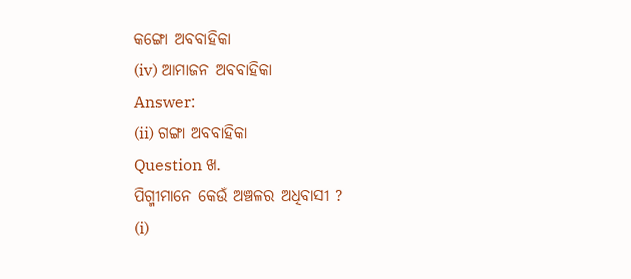କଙ୍ଗୋ ଅବବାହିକା
(iv) ଆମାଜନ ଅବବାହିକା
Answer:
(ii) ଗଙ୍ଗା ଅବବାହିକା
Question ଖ.
ପିଗ୍ମୀମାନେ କେଉଁ ଅଞ୍ଚଳର ଅଧିବାସୀ ?
(i)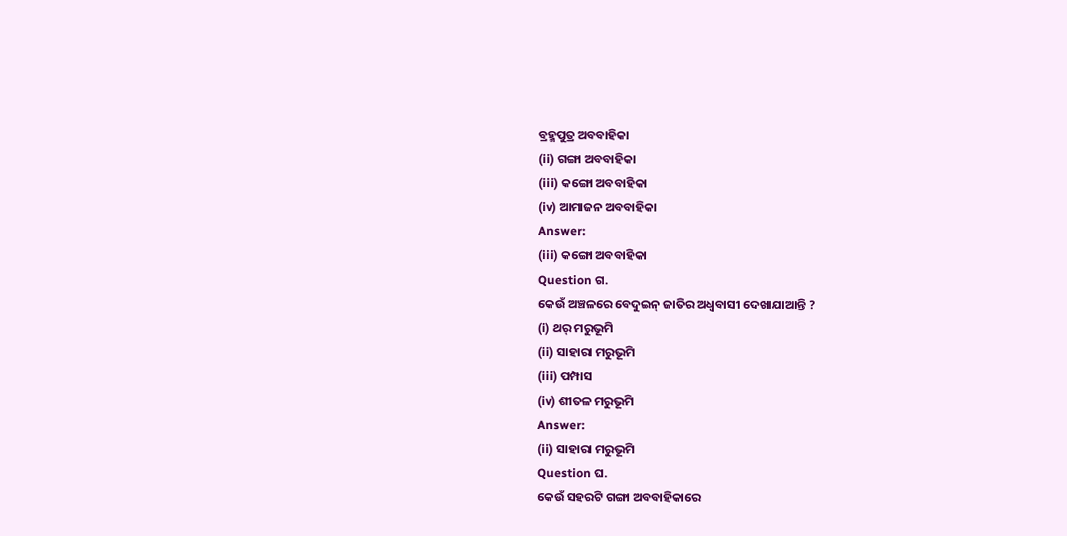ବ୍ରହ୍ମପୁତ୍ର ଅବବାହିକା
(ii) ଗଙ୍ଗା ଅବବାହିକା
(iii) କଙ୍ଗୋ ଅବବାହିକା
(iv) ଆମାଜନ ଅବବାହିକା
Answer:
(iii) କଙ୍ଗୋ ଅବବାହିକା
Question ଗ.
କେଉଁ ଅଞ୍ଚଳରେ ବେଦୁଇନ୍ ଜାତିର ଅଧ୍ଵବାସୀ ଦେଖାଯାଆନ୍ତି ?
(i) ଥର୍ ମରୁଭୂମି
(ii) ସାହାରା ମରୁଭୂମି
(iii) ପମ୍ପାସ
(iv) ଶୀତଳ ମରୁଭୂମି
Answer:
(ii) ସାହାରା ମରୁଭୂମି
Question ଘ.
କେଉଁ ସହରଟି ଗଙ୍ଗା ଅବବାହିକାରେ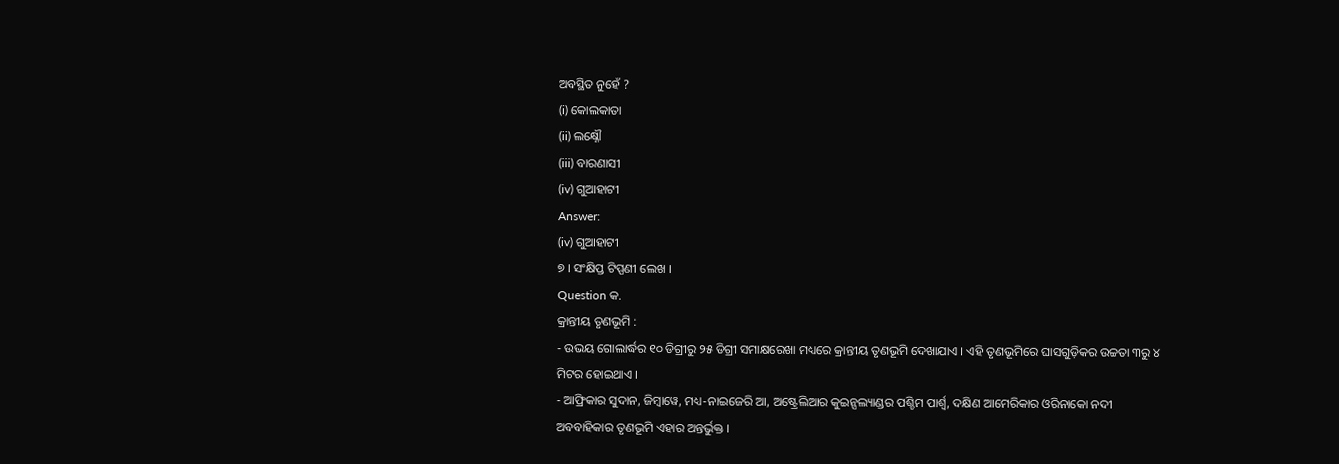ଅବସ୍ଥିତ ନୁହେଁ ?
(i) କୋଲକାତା
(ii) ଲକ୍ଷ୍ନୌ
(iii) ବାରଣାସୀ
(iv) ଗୁଆହାଟୀ
Answer:
(iv) ଗୁଆହାଟୀ
୭ । ସଂକ୍ଷିପ୍ତ ଟିପ୍ପଣୀ ଲେଖ ।
Question କ.
କ୍ରାନ୍ତୀୟ ତୃଣଭୂମି :
- ଉଭୟ ଗୋଲାର୍ଦ୍ଧର ୧୦ ଡିଗ୍ରୀରୁ ୨୫ ଡିଗ୍ରୀ ସମାକ୍ଷରେଖା ମଧ୍ୟରେ କ୍ରାନ୍ତୀୟ ତୃଣଭୂମି ଦେଖାଯାଏ । ଏହି ତୃଣଭୂମିରେ ଘାସଗୁଡ଼ିକର ଉଚ୍ଚତା ୩ରୁ ୪ ମିଟର ହୋଇଥାଏ ।
- ଆଫ୍ରିକାର ସୁଦାନ, ଜିମ୍ବାୱେ, ମଧ୍ୟ-ନାଇଜେରି ଆ, ଅଷ୍ଟ୍ରେଲିଆର କୁଇନ୍ସଲ୍ୟାଣ୍ଡର ପଶ୍ଚିମ ପାର୍ଶ୍ଵ, ଦକ୍ଷିଣ ଆମେରିକାର ଓରିନାକୋ ନଦୀ ଅବବାହିକାର ତୃଣଭୂମି ଏହାର ଅନ୍ତର୍ଭୁକ୍ତ ।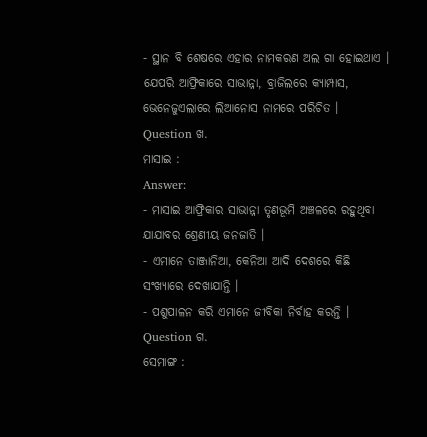- ସ୍ଥାନ ବି ଶେଷରେ ଏହାର ନାମକରଣ ଅଲ ଗା ହୋଇଥାଏ । ଯେପରି ଆଫ୍ରିକାରେ ସାଭାନ୍ନା, ବ୍ରାଜିଲରେ କ୍ୟାମ୍ପାସ, ଭେନେଜୁଏଲାରେ ଲିଆନୋସ ନାମରେ ପରିଚିତ ।
Question ଖ.
ମାସାଇ :
Answer:
- ମାସାଇ ଆଫ୍ରିକାର ସାଭାନ୍ନା ତୃଣଭୂମି ଅଞ୍ଚଳରେ ରହୁଥିବା ଯାଯାବର ଶ୍ରେଣୀୟ ଜନଜାତି ।
- ଏମାନେ ତାଞ୍ଜାନିଆ, କେନିଆ ଆଦି ଦେଶରେ କିଛି ସଂଖ୍ୟାରେ ଦେଖାଯାନ୍ତି ।
- ପଶୁପାଳନ କରି ଏମାନେ ଜୀବିକା ନିର୍ବାହ କରନ୍ତି ।
Question ଗ.
ସେମାଙ୍ଗ :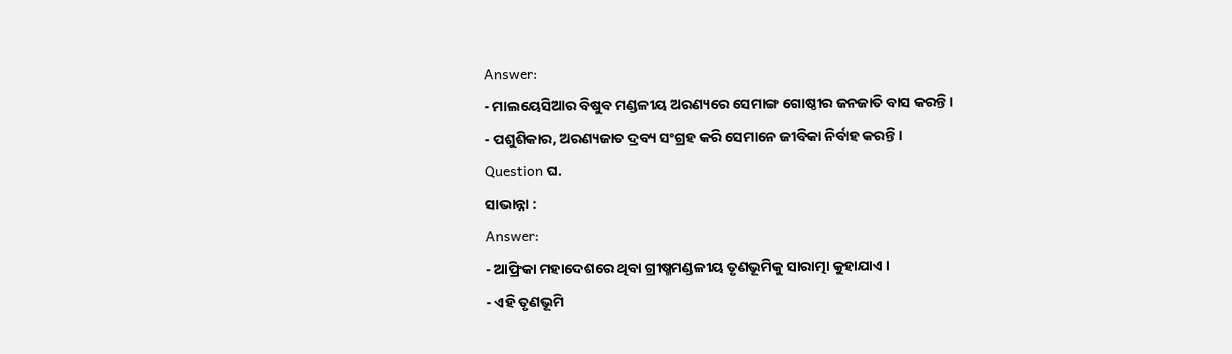Answer:
- ମାଲୟେସିଆର ବିଷୁବ ମଣ୍ଡଳୀୟ ଅରଣ୍ୟରେ ସେମାଙ୍ଗ ଗୋଷ୍ଠୀର ଜନଜାତି ବାସ କରନ୍ତି ।
- ପଶୁଶିକାର, ଅରଣ୍ୟଜାତ ଦ୍ରବ୍ୟ ସଂଗ୍ରହ କରି ସେମାନେ ଜୀବିକା ନିର୍ବାହ କରନ୍ତି ।
Question ଘ.
ସାଭାନ୍ନା :
Answer:
- ଆଫ୍ରିକା ମହାଦେଶରେ ଥିବା ଗ୍ରୀଷ୍ମମଣ୍ଡଳୀୟ ତୃଣଭୂମିକୁ ସାରାତ୍ମା କୁହାଯାଏ ।
- ଏହି ତୃଣଭୂମି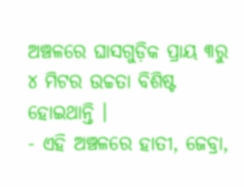ଅଞ୍ଚଳରେ ଘାସଗୁଡ଼ିକ ପ୍ରାୟ ୩ରୁ ୪ ମିଟର ଉଚ୍ଚତା ବିଶିଷ୍ଟ ହୋଇଥାନ୍ତି ।
- ଏହି ଅଞ୍ଚଳରେ ହାତୀ, ଜେବ୍ରା,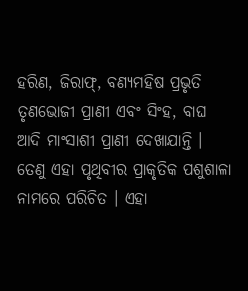ହରିଣ, ଜିରାଫ୍, ବଣ୍ୟମହିଷ ପ୍ରଭୃତି ତୃଣଭୋଜୀ ପ୍ରାଣୀ ଏବଂ ସିଂହ, ବାଘ ଆଦି ମାଂସାଶୀ ପ୍ରାଣୀ ଦେଖାଯାନ୍ତି । ତେଣୁ ଏହା ପୃଥିବୀର ପ୍ରାକୃତିକ ପଶୁଶାଳା ନାମରେ ପରିଚିତ । ଏହା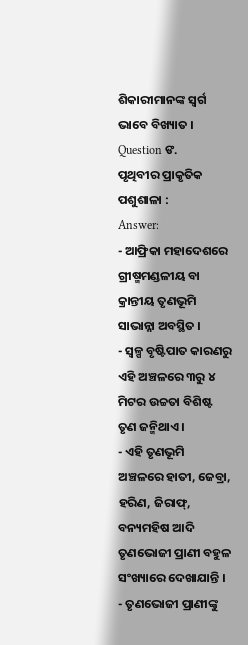ଶିକାରୀମାନଙ୍କ ସ୍ଵର୍ଗ ଭାବେ ବିଖ୍ୟାତ ।
Question ଙ.
ପୃଥିବୀର ପ୍ରାକୃତିକ ପଶୁଶାଳା :
Answer:
- ଆଫ୍ରିକା ମହାଦେଶରେ ଗ୍ରୀଷ୍ମମଣ୍ଡଳୀୟ ବା କ୍ରାନ୍ତୀୟ ତୃଣଭୂମି ସାଭାନ୍ନା ଅବସ୍ଥିତ ।
- ସ୍ଵଳ୍ପ ବୃଷ୍ଟିପାତ କାରଣରୁ ଏହି ଅଞ୍ଚଳରେ ୩ରୁ ୪ ମିଟର ଉଚ୍ଚତା ବିଶିଷ୍ଟ ତୃଣ ଜନ୍ମିଥାଏ ।
- ଏହି ତୃଣଭୂମି ଅଞ୍ଚଳରେ ହାତୀ, ଜେବ୍ରା, ହରିଣ, ଜିରାଫ୍, ବନ୍ୟମହିଷ ଆଦି ତୃଣଭୋଜୀ ପ୍ରାଣୀ ବହୁଳ ସଂଖ୍ୟାରେ ଦେଖାଯାନ୍ତି ।
- ତୃଣଭୋଜୀ ପ୍ରାଣୀଙ୍କୁ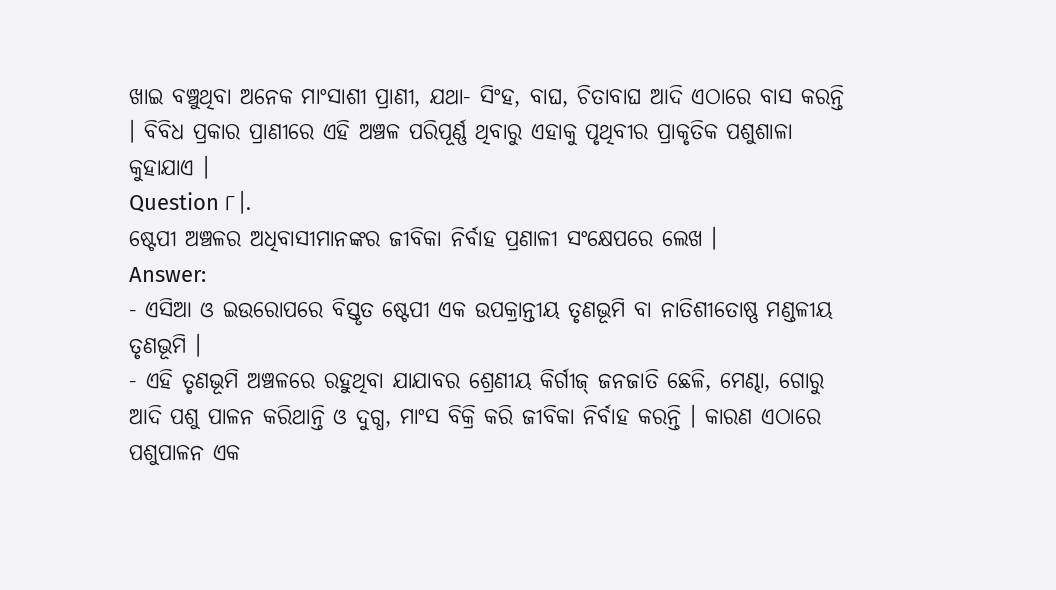ଖାଇ ବଞ୍ଚୁଥିବା ଅନେକ ମାଂସାଶୀ ପ୍ରାଣୀ, ଯଥା- ସିଂହ, ବାଘ, ଚିତାବାଘ ଆଦି ଏଠାରେ ବାସ କରନ୍ତି । ବିବିଧ ପ୍ରକାର ପ୍ରାଣୀରେ ଏହି ଅଞ୍ଚଳ ପରିପୂର୍ଣ୍ଣ ଥିବାରୁ ଏହାକୁ ପୃଥିବୀର ପ୍ରାକୃତିକ ପଶୁଶାଳା କୁହାଯାଏ ।
Question ୮।.
ଷ୍ଟେପୀ ଅଞ୍ଚଳର ଅଧିବାସୀମାନଙ୍କର ଜୀବିକା ନିର୍ବାହ ପ୍ରଣାଳୀ ସଂକ୍ଷେପରେ ଲେଖ ।
Answer:
- ଏସିଆ ଓ ଇଉରୋପରେ ବିସ୍ତୃତ ଷ୍ଟେପୀ ଏକ ଉପକ୍ରାନ୍ତୀୟ ତୃଣଭୂମି ବା ନାତିଶୀତୋଷ୍ଣ ମଣ୍ଡଳୀୟ ତୃଣଭୂମି ।
- ଏହି ତୃଣଭୂମି ଅଞ୍ଚଳରେ ରହୁଥିବା ଯାଯାବର ଶ୍ରେଣୀୟ କିର୍ଗୀଜ୍ ଜନଜାତି ଛେଳି, ମେଣ୍ଢା, ଗୋରୁ ଆଦି ପଶୁ ପାଳନ କରିଥାନ୍ତି ଓ ଦୁଗ୍ଧ, ମାଂସ ବିକ୍ରି କରି ଜୀବିକା ନିର୍ବାହ କରନ୍ତି । କାରଣ ଏଠାରେ ପଶୁପାଳନ ଏକ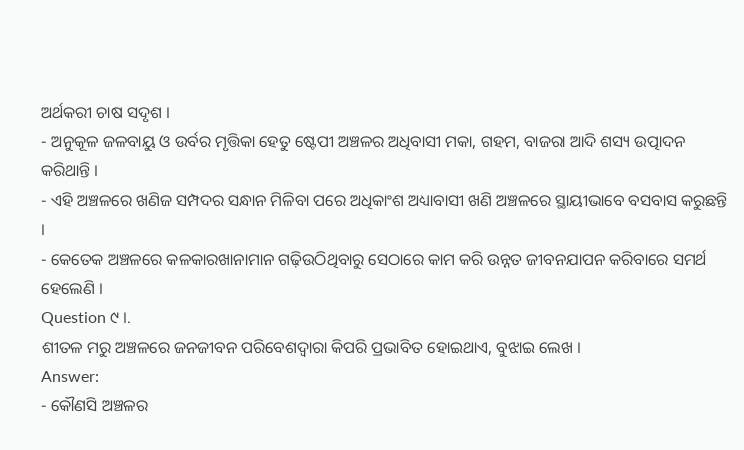ଅର୍ଥକରୀ ଚାଷ ସଦୃଶ ।
- ଅନୁକୂଳ ଜଳବାୟୁ ଓ ଉର୍ବର ମୃତ୍ତିକା ହେତୁ ଷ୍ଟେପୀ ଅଞ୍ଚଳର ଅଧିବାସୀ ମକା, ଗହମ, ବାଜରା ଆଦି ଶସ୍ୟ ଉତ୍ପାଦନ କରିଥାନ୍ତି ।
- ଏହି ଅଞ୍ଚଳରେ ଖଣିଜ ସମ୍ପଦର ସନ୍ଧାନ ମିଳିବା ପରେ ଅଧିକାଂଶ ଅଧ୍ୟାବାସୀ ଖଣି ଅଞ୍ଚଳରେ ସ୍ଥାୟୀଭାବେ ବସବାସ କରୁଛନ୍ତି ।
- କେତେକ ଅଞ୍ଚଳରେ କଳକାରଖାନାମାନ ଗଢ଼ିଉଠିଥିବାରୁ ସେଠାରେ କାମ କରି ଉନ୍ନତ ଜୀବନଯାପନ କରିବାରେ ସମର୍ଥ ହେଲେଣି ।
Question ୯ ।.
ଶୀତଳ ମରୁ ଅଞ୍ଚଳରେ ଜନଜୀବନ ପରିବେଶଦ୍ଵାରା କିପରି ପ୍ରଭାବିତ ହୋଇଥାଏ, ବୁଝାଇ ଲେଖ ।
Answer:
- କୌଣସି ଅଞ୍ଚଳର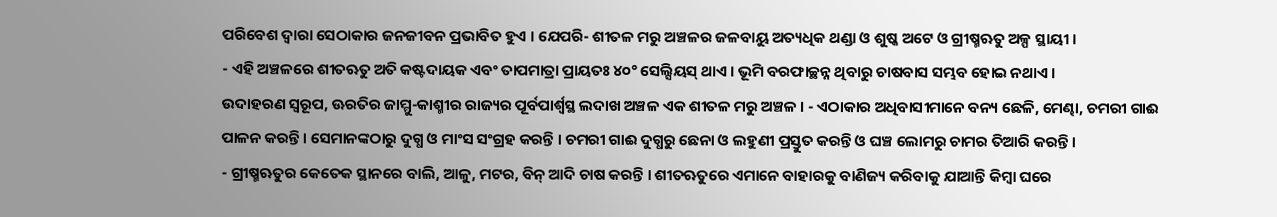ପରିବେଶ ଦ୍ବାରା ସେଠାକାର ଜନଜୀବନ ପ୍ରଭାବିତ ହୁଏ । ଯେପରି- ଶୀତଳ ମରୁ ଅଞ୍ଚଳର ଜଳବାୟୁ ଅତ୍ୟଧିକ ଥଣ୍ଡା ଓ ଶୁଷ୍କ ଅଟେ ଓ ଗ୍ରୀଷ୍ମଋତୁ ଅଳ୍ପ ସ୍ଥାୟୀ ।
- ଏହି ଅଞ୍ଚଳରେ ଶୀତଋତୁ ଅତି କଷ୍ଟଦାୟକ ଏବଂ ତାପମାତ୍ରା ପ୍ରାୟତଃ ୪୦° ସେଲ୍ସିୟସ୍ ଥାଏ । ଭୂମି ବରଫାଚ୍ଛନ୍ନ ଥିବାରୁ ଚାଷବାସ ସମ୍ଭବ ହୋଇ ନଥାଏ ।
ଉଦାହରଣ ସ୍ଵରୂପ, ଊରତିର ଜାମ୍ମୁ-କାଶ୍ମୀର ରାଜ୍ୟର ପୂର୍ବପାର୍ଶ୍ୱସ୍ଥ ଲଦାଖ ଅଞ୍ଚଳ ଏକ ଶୀତଳ ମରୁ ଅଞ୍ଚଳ । - ଏଠାକାର ଅଧିବାସୀମାନେ ବନ୍ୟ ଛେଳି, ମେଣ୍ଢା, ଚମରୀ ଗାଈ ପାଳନ କରନ୍ତି । ସେମାନଙ୍କଠାରୁ ଦୁଗ୍ଧ ଓ ମାଂସ ସଂଗ୍ରହ କରନ୍ତି । ଚମରୀ ଗାଈ ଦୁଗ୍ଧରୁ ଛେନା ଓ ଲହୁଣୀ ପ୍ରସ୍ତୁତ କରନ୍ତି ଓ ଘଞ୍ଚ ଲୋମରୁ ଚାମର ତିଆରି କରନ୍ତି ।
- ଗ୍ରୀଷ୍ମଋତୁର କେତେକ ସ୍ଥାନରେ ବାଲି, ଆଳୁ, ମଟର, ବିନ୍ ଆଦି ଚାଷ କରନ୍ତି । ଶୀତଋତୁରେ ଏମାନେ ବାହାରକୁ ବାଣିଜ୍ୟ କରିବାକୁ ଯାଆନ୍ତି କିମ୍ବା ଘରେ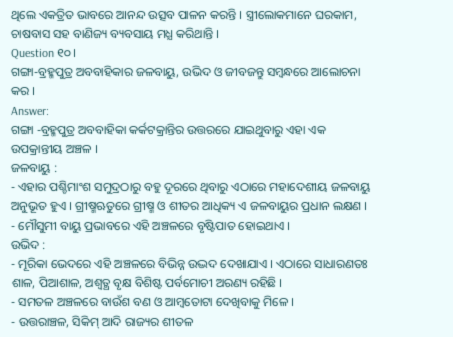ଥିଲେ ଏକତ୍ରିତ ଭାବରେ ଆନନ୍ଦ ଉତ୍ସବ ପାଳନ କରନ୍ତି । ସ୍ତ୍ରୀଲୋକମାନେ ଘରକାମ, ଚାଷବାସ ସହ ବାଣିଜ୍ୟ ବ୍ୟବସାୟ ମଧ୍ଯ କରିଥାନ୍ତି ।
Question ୧୦।
ଗଙ୍ଗା-ବ୍ରହ୍ମପୁତ୍ର ଅବବାହିକାର ଜଳବାୟୁ, ଉଭିଦ ଓ ଜୀବଜନ୍ତୁ ସମ୍ବନ୍ଧରେ ଆଲୋଚନା କର ।
Answer:
ଗଙ୍ଗା -ବ୍ରହ୍ମପୁତ୍ର ଅବବାହିକା କର୍କଟକ୍ରାନ୍ତିର ଉତ୍ତରରେ ଯାଇଥୁବାରୁ ଏହା ଏକ ଉପକ୍ରାନ୍ତୀୟ ଅଞ୍ଚଳ ।
ଜଳବାୟୁ :
- ଏହାର ପଶ୍ଚିମାଂଶ ସମୁଦ୍ରଠାରୁ ବହୁ ଦୂରରେ ଥିବାରୁ ଏଠାରେ ମହାଦେଶୀୟ ଜଳବାୟୁ ଅନୁଭୂତ ହୁଏ । ଗ୍ରୀଷ୍ମଋତୁରେ ଗ୍ରୀଷ୍ମ ଓ ଶୀତର ଆଧିକ୍ୟ ଏ ଜଳବାୟୁର ପ୍ରଧାନ ଲକ୍ଷଣ ।
- ମୌସୁମୀ ବାୟୁ ପ୍ରଭାବରେ ଏହି ଅଞ୍ଚଳରେ ବୃଷ୍ଟିପାତ ହୋଇଥାଏ ।
ଉଭିଦ :
- ମୂରିକା ଭେଦରେ ଏହି ଅଞ୍ଚଳରେ ବିଭିନ୍ନ ଉଦ୍ଭଦ ଦେଖାଯାଏ । ଏଠାରେ ସାଧାରଣତଃ ଶାଳ, ପିଆଶାଳ, ଅଶ୍ଵତ୍ଥ ବୃକ୍ଷ ବିଶିଷ୍ଟ ପର୍ବମୋଚୀ ଅରଣ୍ୟ ରହିଛି ।
- ସମତଳ ଅଞ୍ଚଳରେ ବାଉଁଶ ବଣ ଓ ଆମ୍ବତୋଟା ଦେଖିବାକୁ ମିଳେ ।
- ଉତ୍ତରାଞ୍ଚଳ, ସିକିମ୍ ଆଦି ରାଜ୍ୟର ଶୀତଳ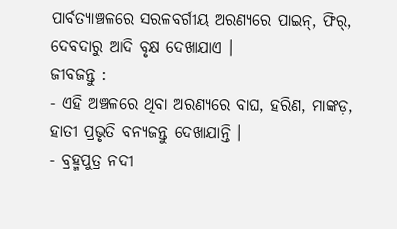ପାର୍ବତ୍ୟାଞ୍ଚଳରେ ସରଳବର୍ଗୀୟ ଅରଣ୍ୟରେ ପାଇନ୍, ଫିର୍, ଦେବଦାରୁ ଆଦି ବୃକ୍ଷ ଦେଖାଯାଏ ।
ଜୀବଜନ୍ତୁ :
- ଏହି ଅଞ୍ଚଳରେ ଥିବା ଅରଣ୍ୟରେ ବାଘ, ହରିଣ, ମାଙ୍କଡ଼, ହାତୀ ପ୍ରଭୃତି ବନ୍ୟଜନ୍ତୁ ଦେଖାଯାନ୍ତି ।
- ବ୍ରହ୍ମପୁତ୍ର ନଦୀ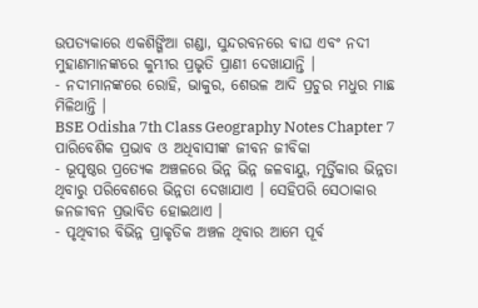ଉପତ୍ୟକାରେ ଏକଶିଙ୍ଗିଆ ଗଣ୍ଡା, ସୁନ୍ଦରବନରେ ବାଘ ଏବଂ ନଦୀ ମୁହାଣମାନଙ୍କରେ କୁମ୍ଭୀର ପ୍ରଭୃତି ପ୍ରାଣୀ ଦେଖାଯାନ୍ତି ।
- ନଦୀମାନଙ୍କରେ ରୋହି, ଭାକୁର, ଶେଉଳ ଆଦି ପ୍ରଚୁର ମଧୁର ମାଛ ମିଳିଥାନ୍ତି ।
BSE Odisha 7th Class Geography Notes Chapter 7 ପାରିବେଶିକ ପ୍ରଭାବ ଓ ଅଧିବାସୀଙ୍କ ଜୀବନ ଜୀବିକା
- ଭୂପୃଷ୍ଠର ପ୍ରତ୍ୟେକ ଅଞ୍ଚଳରେ ଭିନ୍ନ ଭିନ୍ନ ଜଳବାୟୁ, ମୃର୍ତ୍ତିକାର ଭିନ୍ନତା ଥିବାରୁ ପରିବେଶରେ ଭିନ୍ନତା ଦେଖାଯାଏ । ସେହିପରି ସେଠାକାର ଜନଜୀବନ ପ୍ରଭାବିତ ହୋଇଥାଏ ।
- ପୃଥିବୀର ବିଭିନ୍ନ ପ୍ରାକୃତିକ ଅଞ୍ଚଳ ଥିବାର ଆମେ ପୂର୍ବ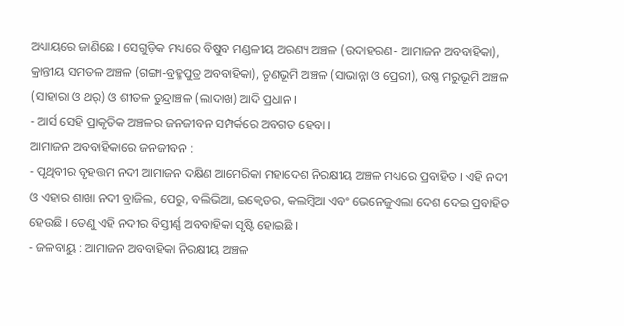ଅଧ୍ୟାୟରେ ଜାଣିଛେ । ସେଗୁଡ଼ିକ ମଧ୍ୟରେ ବିଷୁବ ମଣ୍ଡଳୀୟ ଅରଣ୍ୟ ଅଞ୍ଚଳ (ଉଦାହରଣ- ଆମାଜନ ଅବବାହିକା), କ୍ରାନ୍ତୀୟ ସମତଳ ଅଞ୍ଚଳ (ଗଙ୍ଗା-ବ୍ରହ୍ମପୁତ୍ର ଅବବାହିକା), ତୃଣଭୂମି ଅଞ୍ଚଳ (ସାଭାନ୍ନା ଓ ପ୍ରେରୀ), ଉଷ୍ଣ ମରୁଭୂମି ଅଞ୍ଚଳ (ସାହାରା ଓ ଥର୍) ଓ ଶୀତଳ ତୁନ୍ଦ୍ରାଞ୍ଚଳ (ଲାଦାଖ) ଆଦି ପ୍ରଧାନ ।
- ଆର୍ସ ସେହି ପ୍ରାକୃତିକ ଅଞ୍ଚଳର ଜନଜୀବନ ସମ୍ପର୍କରେ ଅବଗତ ହେବା ।
ଆମାଜନ ଅବବାହିକାରେ ଜନଜୀବନ :
- ପୃଥିବୀର ବୃହତ୍ତମ ନଦୀ ଆମାଜନ ଦକ୍ଷିଣ ଆମେରିକା ମହାଦେଶ ନିରକ୍ଷୀୟ ଅଞ୍ଚଳ ମଧ୍ୟରେ ପ୍ରବାହିତ । ଏହି ନଦୀ ଓ ଏହାର ଶାଖା ନଦୀ ବ୍ରାଜିଲ, ପେରୁ, ବଲିଭିଆ, ଇକ୍ଵେଡର, କଲମ୍ବିଆ ଏବଂ ଭେନେଜୁଏଲା ଦେଶ ଦେଇ ପ୍ରବାହିତ ହେଉଛି । ତେଣୁ ଏହି ନଦୀର ବିସ୍ତୀର୍ଣ୍ଣ ଅବବାହିକା ସୃଷ୍ଟି ହୋଇଛି ।
- ଜଳବାୟୁ : ଆମାଜନ ଅବବାହିକା ନିରକ୍ଷୀୟ ଅଞ୍ଚଳ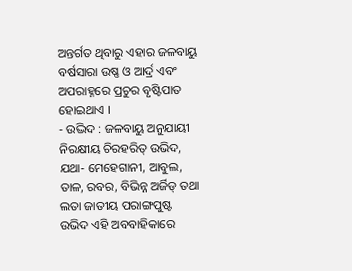ଅନ୍ତର୍ଗତ ଥିବାରୁ ଏହାର ଜଳବାୟୁ ବର୍ଷସାରା ଉଷ୍ଣ ଓ ଆର୍ଦ୍ର ଏବଂ ଅପରାହ୍ନରେ ପ୍ରଚୁର ବୃଷ୍ଟିପାତ ହୋଇଥାଏ ।
- ଉଦ୍ଭିଦ : ଜଳବାୟୁ ଅନୁଯାୟୀ ନିରକ୍ଷୀୟ ଚିରହରିତ୍ ଉଭିଦ, ଯଥା- ମେହେଗାନୀ, ଆବୁଲ, ତାଳ, ରବର, ବିଭିନ୍ନ ଅର୍ଜିଡ୍ ତଥା ଲତା ଜାତୀୟ ପରାଙ୍ଗପୁଷ୍ଟ ଉଭିଦ ଏହି ଅବବାହିକାରେ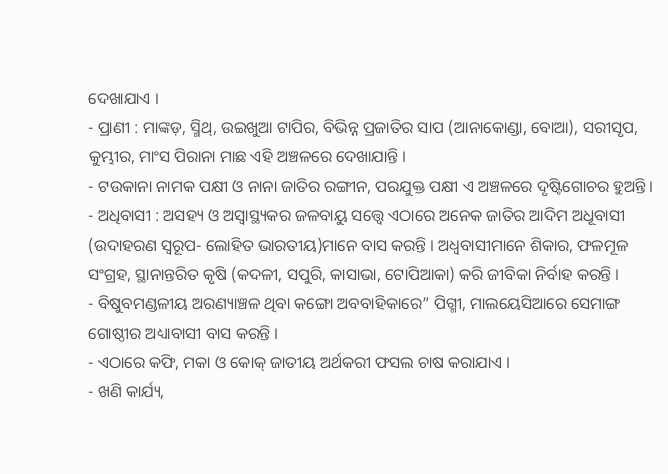ଦେଖାଯାଏ ।
- ପ୍ରାଣୀ : ମାଙ୍କଡ଼, ସ୍ମିଥ୍, ଉଇଖୁଆ ଟାପିର, ବିଭିନ୍ନ ପ୍ରଜାତିର ସାପ (ଆନାକୋଣ୍ଡା, ବୋଆ), ସରୀସୃପ, କୁମ୍ଭୀର, ମାଂସ ପିରାନା ମାଛ ଏହି ଅଞ୍ଚଳରେ ଦେଖାଯାନ୍ତି ।
- ଟଉକାନା ନାମକ ପକ୍ଷୀ ଓ ନାନା ଜାତିର ରଙ୍ଗୀନ, ପରଯୁକ୍ତ ପକ୍ଷୀ ଏ ଅଞ୍ଚଳରେ ଦୃଷ୍ଟିଗୋଚର ହୁଅନ୍ତି ।
- ଅଧିବାସୀ : ଅସହ୍ୟ ଓ ଅସ୍ବାସ୍ଥ୍ୟକର ଜଳବାୟୁ ସତ୍ତ୍ୱେ ଏଠାରେ ଅନେକ ଜାତିର ଆଦିମ ଅଧୂବାସୀ (ଉଦାହରଣ ସ୍ବରୂପ- ଲୋହିତ ଭାରତୀୟ)ମାନେ ବାସ କରନ୍ତି । ଅଧ୍ଵବାସୀମାନେ ଶିକାର, ଫଳମୂଳ ସଂଗ୍ରହ, ସ୍ଥାନାନ୍ତରିତ କୃଷି (କଦଳୀ, ସପୁରି, କାସାଭା, ଟୋପିଆକା) କରି ଜୀବିକା ନିର୍ବାହ କରନ୍ତି ।
- ବିଷୁବମଣ୍ଡଳୀୟ ଅରଣ୍ୟାଞ୍ଚଳ ଥିବା କଙ୍ଗୋ ଅବବାହିକାରେ” ପିଗ୍ମୀ, ମାଲୟେସିଆରେ ସେମାଙ୍ଗ ଗୋଷ୍ଠୀର ଅଧ୍ୟାବାସୀ ବାସ କରନ୍ତି ।
- ଏଠାରେ କଫି, ମକା ଓ କୋକ୍ ଜାତୀୟ ଅର୍ଥକରୀ ଫସଲ ଚାଷ କରାଯାଏ ।
- ଖଣି କାର୍ଯ୍ୟ,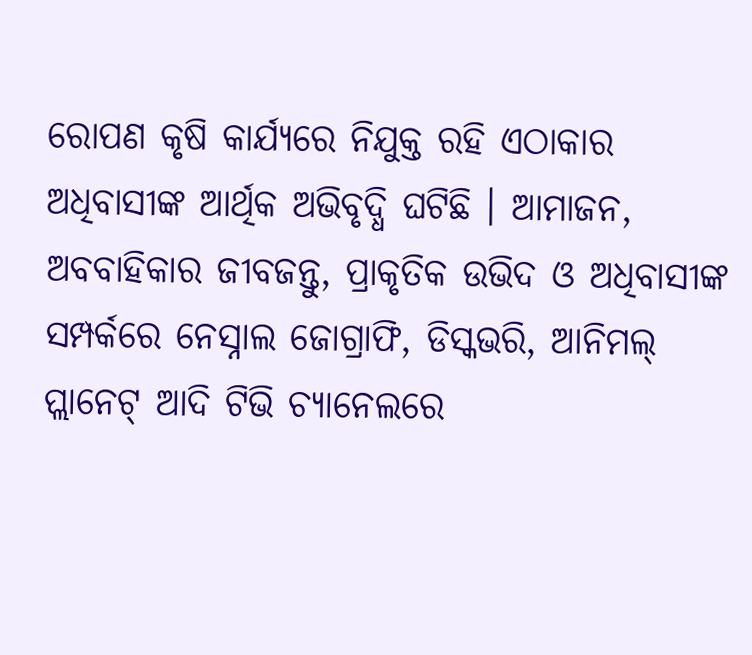ରୋପଣ କୃଷି କାର୍ଯ୍ୟରେ ନିଯୁକ୍ତ ରହି ଏଠାକାର ଅଧିବାସୀଙ୍କ ଆର୍ଥିକ ଅଭିବୃଦ୍ଧି ଘଟିଛି । ଆମାଜନ, ଅବବାହିକାର ଜୀବଜନ୍ତୁ, ପ୍ରାକୃତିକ ଉଭିଦ ଓ ଅଧିବାସୀଙ୍କ ସମ୍ପର୍କରେ ନେସ୍ନାଲ ଜୋଗ୍ରାଫି, ଡିସ୍କଭରି, ଆନିମଲ୍ ପ୍ଲାନେଟ୍ ଆଦି ଟିଭି ଚ୍ୟାନେଲରେ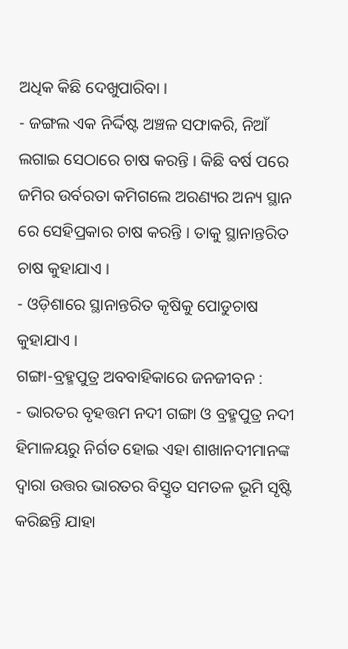ଅଧିକ କିଛି ଦେଖୁପାରିବା ।
- ଜଙ୍ଗଲ ଏକ ନିର୍ଦ୍ଦିଷ୍ଟ ଅଞ୍ଚଳ ସଫାକରି, ନିଆଁ ଲଗାଇ ସେଠାରେ ଚାଷ କରନ୍ତି । କିଛି ବର୍ଷ ପରେ ଜମିର ଉର୍ବରତା କମିଗଲେ ଅରଣ୍ୟର ଅନ୍ୟ ସ୍ଥାନ ରେ ସେହିପ୍ରକାର ଚାଷ କରନ୍ତି । ତାକୁ ସ୍ଥାନାନ୍ତରିତ ଚାଷ କୁହାଯାଏ ।
- ଓଡ଼ିଶାରେ ସ୍ଥାନାନ୍ତରିତ କୃଷିକୁ ପୋଡୁଚାଷ କୁହାଯାଏ ।
ଗଙ୍ଗା-ବ୍ରହ୍ମପୁତ୍ର ଅବବାହିକାରେ ଜନଜୀବନ :
- ଭାରତର ବୃହତ୍ତମ ନଦୀ ଗଙ୍ଗା ଓ ବ୍ରହ୍ମପୁତ୍ର ନଦୀ ହିମାଳୟରୁ ନିର୍ଗତ ହୋଇ ଏହା ଶାଖାନଦୀମାନଙ୍କ ଦ୍ଵାରା ଉତ୍ତର ଭାରତର ବିସ୍ତୃତ ସମତଳ ଭୂମି ସୃଷ୍ଟି କରିଛନ୍ତି ଯାହା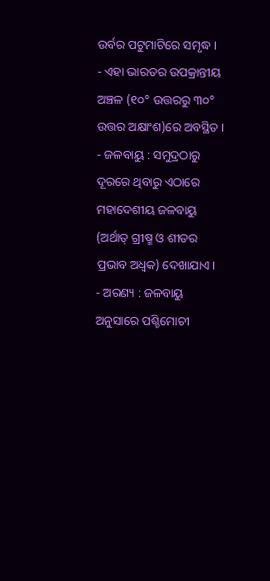ଉର୍ବର ପଟୁମାଟିରେ ସମୃଦ୍ଧ ।
- ଏହା ଭାରତର ଉପକ୍ରାନ୍ତୀୟ ଅଞ୍ଚଳ (୧୦° ଉତ୍ତରରୁ ୩୦° ଉତ୍ତର ଅକ୍ଷାଂଶ)ରେ ଅବସ୍ଥିତ ।
- ଜଳବାୟୁ : ସମୁଦ୍ରଠାରୁ ଦୂରରେ ଥିବାରୁ ଏଠାରେ ମହାଦେଶୀୟ ଜଳବାୟୁ (ଅର୍ଥାତ୍ ଗ୍ରୀଷ୍ମ ଓ ଶୀତର ପ୍ରଭାବ ଅଧ୍ବକ) ଦେଖାଯାଏ ।
- ଅରଣ୍ୟ : ଜଳବାୟୁ ଅନୁସାରେ ପଶ୍ଚିମୋଚୀ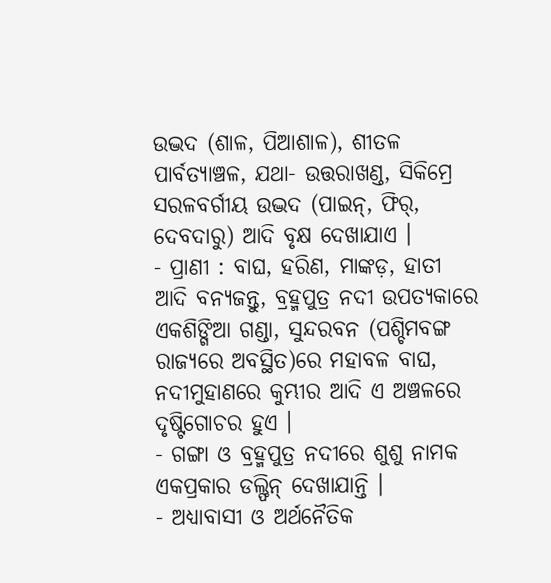ଉଦ୍ଭଦ (ଶାଳ, ପିଆଶାଳ), ଶୀତଳ ପାର୍ବତ୍ୟାଞ୍ଚଳ, ଯଥା- ଉତ୍ତରାଖଣ୍ଡ, ସିକିମ୍ରେ ସରଳବର୍ଗୀୟ ଉଦ୍ଭଦ (ପାଇନ୍, ଫିର୍, ଦେବଦାରୁ) ଆଦି ବୃକ୍ଷ ଦେଖାଯାଏ ।
- ପ୍ରାଣୀ : ବାଘ, ହରିଣ, ମାଙ୍କଡ଼, ହାତୀ ଆଦି ବନ୍ୟଜନ୍ତୁ, ବ୍ରହ୍ମପୁତ୍ର ନଦୀ ଉପତ୍ୟକାରେ ଏକଶିଙ୍ଗିଆ ଗଣ୍ଡା, ସୁନ୍ଦରବନ (ପଶ୍ଚିମବଙ୍ଗ ରାଜ୍ୟରେ ଅବସ୍ଥିତ)ରେ ମହାବଳ ବାଘ, ନଦୀମୁହାଣରେ କୁମ୍ଭୀର ଆଦି ଏ ଅଞ୍ଚଳରେ ଦୃଷ୍ଟିଗୋଚର ହୁଏ ।
- ଗଙ୍ଗା ଓ ବ୍ରହ୍ମପୁତ୍ର ନଦୀରେ ଶୁଶୁ ନାମକ ଏକପ୍ରକାର ଡଲ୍ଫିନ୍ ଦେଖାଯାନ୍ତି ।
- ଅଧ୍ୟାବାସୀ ଓ ଅର୍ଥନୈତିକ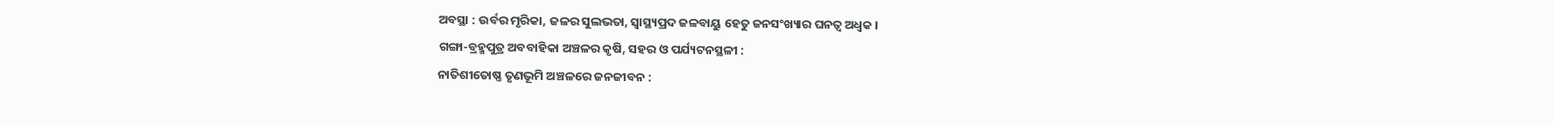ଅବସ୍ଥା : ଉର୍ବର ମୃରିକା, ଜଳର ସୁଲଭତା, ସ୍ବାସ୍ଥ୍ୟପ୍ରଦ ଜଳବାୟୁ ହେତୁ ଜନସଂଖ୍ୟାର ଘନତ୍ବ ଅଧ୍ବକ ।
ଗଙ୍ଗା-ବ୍ରହ୍ମପୁତ୍ର ଅବବାହିକା ଅଞ୍ଚଳର କୃଷି, ସହର ଓ ପର୍ଯ୍ୟଟନସ୍ଥଳୀ :
ନାତିଶୀତୋଷ୍ଣ ତୃଣଭୂମି ଅଞ୍ଚଳରେ ଜନଜୀବନ :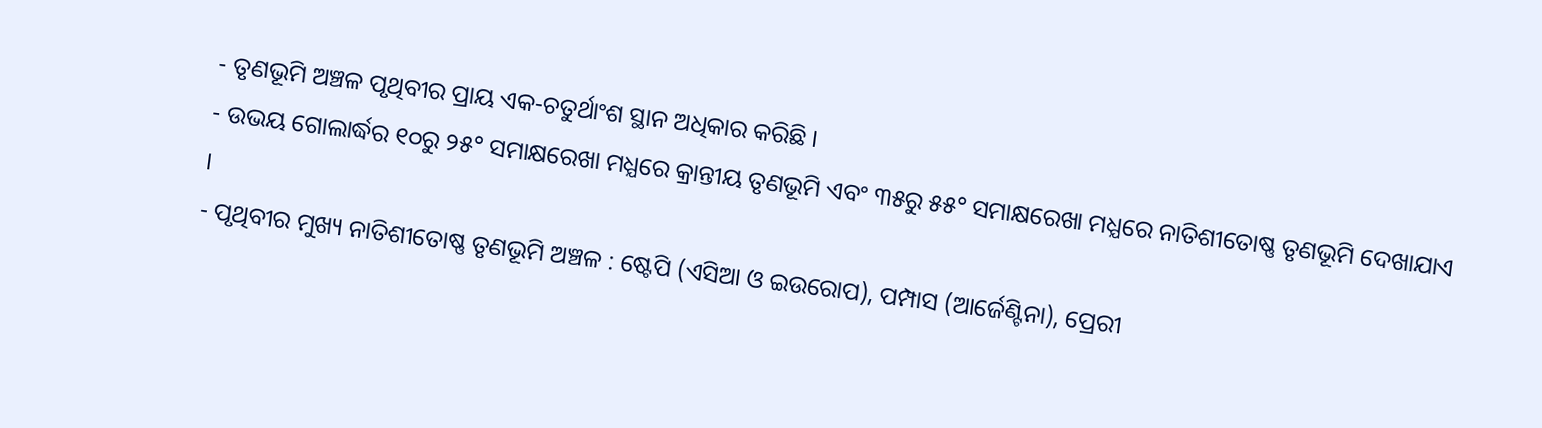- ତୃଣଭୂମି ଅଞ୍ଚଳ ପୃଥିବୀର ପ୍ରାୟ ଏକ-ଚତୁର୍ଥାଂଶ ସ୍ଥାନ ଅଧିକାର କରିଛି ।
- ଉଭୟ ଗୋଲାର୍ଦ୍ଧର ୧୦ରୁ ୨୫° ସମାକ୍ଷରେଖା ମଧ୍ଯରେ କ୍ରାନ୍ତୀୟ ତୃଣଭୂମି ଏବଂ ୩୫ରୁ ୫୫° ସମାକ୍ଷରେଖା ମଧ୍ଯରେ ନାତିଶୀତୋଷ୍ଣ ତୃଣଭୂମି ଦେଖାଯାଏ ।
- ପୃଥିବୀର ମୁଖ୍ୟ ନାତିଶୀତୋଷ୍ଣ ତୃଣଭୂମି ଅଞ୍ଚଳ : ଷ୍ଟେପି (ଏସିଆ ଓ ଇଉରୋପ), ପମ୍ପାସ (ଆର୍ଜେଣ୍ଟିନା), ପ୍ରେରୀ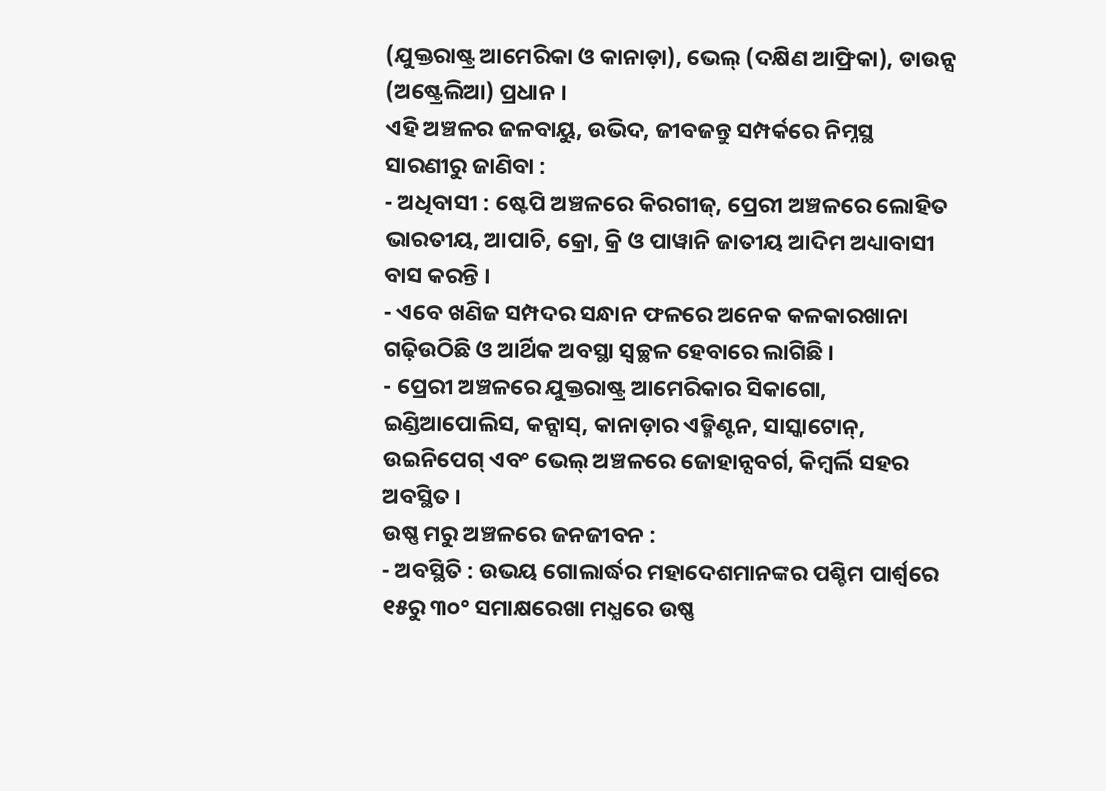(ଯୁକ୍ତରାଷ୍ଟ୍ର ଆମେରିକା ଓ କାନାଡ଼ା), ଭେଲ୍ (ଦକ୍ଷିଣ ଆଫ୍ରିକା), ଡାଉନ୍ସ (ଅଷ୍ଟ୍ରେଲିଆ) ପ୍ରଧାନ ।
ଏହି ଅଞ୍ଚଳର ଜଳବାୟୁ, ଉଭିଦ, ଜୀବଜନ୍ତୁ ସମ୍ପର୍କରେ ନିମ୍ନସ୍ଥ ସାରଣୀରୁ ଜାଣିବା :
- ଅଧିବାସୀ : ଷ୍ଟେପି ଅଞ୍ଚଳରେ କିରଗୀଜ୍, ପ୍ରେରୀ ଅଞ୍ଚଳରେ ଲୋହିତ ଭାରତୀୟ, ଆପାଚି, କ୍ରୋ, କ୍ରି ଓ ପାୱାନି ଜାତୀୟ ଆଦିମ ଅଧ୍ୟାବାସୀ ବାସ କରନ୍ତି ।
- ଏବେ ଖଣିଜ ସମ୍ପଦର ସନ୍ଧାନ ଫଳରେ ଅନେକ କଳକାରଖାନା ଗଢ଼ିଉଠିଛି ଓ ଆର୍ଥିକ ଅବସ୍ଥା ସ୍ଵଚ୍ଛଳ ହେବାରେ ଲାଗିଛି ।
- ପ୍ରେରୀ ଅଞ୍ଚଳରେ ଯୁକ୍ତରାଷ୍ଟ୍ର ଆମେରିକାର ସିକାଗୋ, ଇଣ୍ଡିଆପୋଲିସ, କନ୍ସାସ୍, କାନାଡ଼ାର ଏଡ୍ମିଣ୍ଟନ, ସାସ୍କାଟୋନ୍, ଉଇନିପେଗ୍ ଏବଂ ଭେଲ୍ ଅଞ୍ଚଳରେ ଜୋହାନ୍ସବର୍ଗ, କିମ୍ବର୍ଲି ସହର ଅବସ୍ଥିତ ।
ଉଷ୍ଣ ମରୁ ଅଞ୍ଚଳରେ ଜନଜୀବନ :
- ଅବସ୍ଥିତି : ଉଭୟ ଗୋଲାର୍ଦ୍ଧର ମହାଦେଶମାନଙ୍କର ପଶ୍ଚିମ ପାର୍ଶ୍ଵରେ ୧୫ରୁ ୩୦° ସମାକ୍ଷରେଖା ମଧ୍ଯରେ ଉଷ୍ଣ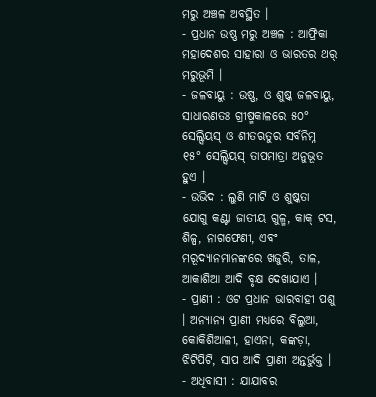ମରୁ ଅଞ୍ଚଳ ଅବସ୍ଥିତ ।
- ପ୍ରଧାନ ଉଷ୍ଣ ମରୁ ଅଞ୍ଚଳ : ଆଫ୍ରିକା ମହାଦେଶର ସାହାରା ଓ ଭାରତର ଥର୍ ମରୁଭୂମି ।
- ଜଳବାୟୁ : ଉଷ୍ଣ, ଓ ଶୁଷ୍କ ଜଳବାୟୁ, ସାଧାରଣତଃ ଗ୍ରୀଷ୍ମକାଳରେ ୫୦° ସେଲ୍ସିୟସ୍ ଓ ଶୀତଋତୁର ସର୍ବନିମ୍ନ ୧୫° ସେଲ୍ସିୟସ୍ ତାପମାତ୍ରା ଅନୁଭୂତ ହୁଏ ।
- ଉଭିଦ : ଲୁଣି ମାଟି ଓ ଶୁଷ୍କତା ଯୋଗୁ କଣ୍ଟା ଜାତୀୟ ଗୁଳ୍ମ, କାକ୍ ଟସ, ଶିଳ୍ପ, ନାଗଫେଣୀ, ଏବଂ ମରୂଦ୍ୟାନମାନଙ୍କରେ ଖଜୁରି, ତାଳ, ଆକାଶିଆ ଆଦି ବୃକ୍ଷ ଦେଖାଯାଏ ।
- ପ୍ରାଣୀ : ଓଟ ପ୍ରଧାନ ଭାରବାହୀ ପଶୁ । ଅନ୍ୟାନ୍ୟ ପ୍ରାଣୀ ମଧ୍ୟରେ ବିଲୁଆ, କୋକିଶିଆଳୀ, ହାଏନା, କଙ୍କଡ଼ା, ଝିଟିପିଟି, ସାପ ଆଦି ପ୍ରାଣୀ ଅନ୍ତର୍ଭୁକ୍ତ ।
- ଅଧିବାସୀ : ଯାଯାବର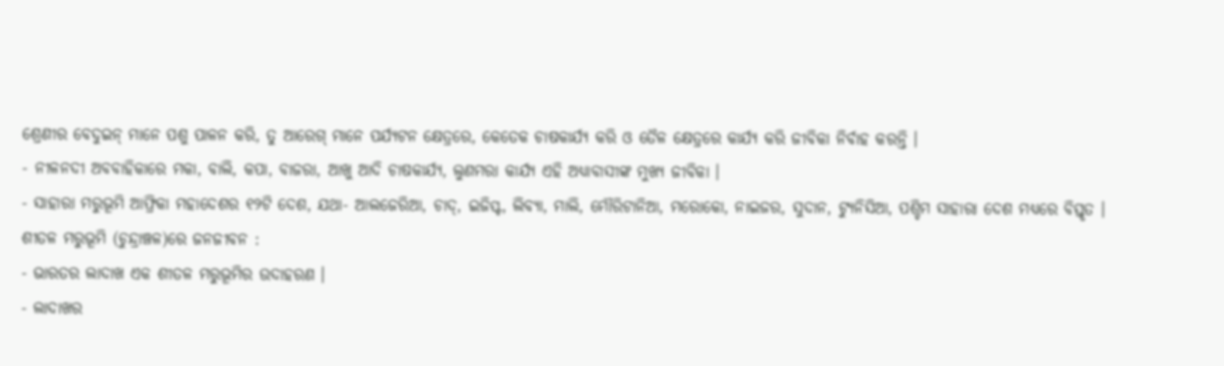ଶ୍ରେଣୀର ବେଦୁଇନ୍ ମାନେ ପଶୁ ପାଳନ କରି, ତୁ ଆରେଗ୍ ମାନେ ପର୍ଯ୍ୟଟନ କ୍ଷେତ୍ରରେ, କେତେକ ଚାଷକାର୍ଯ୍ୟ କରି ଓ ତୈଳ କ୍ଷେତ୍ରରେ କାର୍ଯ୍ୟ କରି ଜୀବିକା ନିର୍ବାହ କରନ୍ତି ।
- ନୀଳନଦୀ ଅବବାହିକାରେ ମକା, ବାଲି, କପା, ବାଜରା, ଆଖୁ ଆଦି ଚାଷକାର୍ଯ୍ୟ, ଲୁଣମରା କାର୍ଯ୍ୟ ଏହି ଅଧ୍ୟାବାସୀଙ୍କ ମୁଖ୍ୟ ଜୀବିକା ।
- ସାହାରା ମରୁଭୂମି ଆଫ୍ରିକା ମହାଦେଶର ୧୨ଟି ଦେଶ, ଯଥା- ଆଲଜେରିଆ, ଚାଦ୍, ଇଜିପ୍ଟ, ଲିବ୍ୟା, ମାଲି, ମୌରିଟାନିଆ, ମରୋକୋ, ନାଇଜର, ସୁଦାନ, ଟ୍ୟୁନିସିଆ, ପଶ୍ଚିମ ସାହାରା ଦେଶ ମଧ୍ୟରେ ବିସ୍ତୃତ ।
ଶୀତଳ ମରୁଭୂମି (ଚୁନ୍ଦ୍ରାଞ୍ଚଳ)ରେ ଜନଜୀବନ :
- ଭାରତର ଲାଦାଖ ଏକ ଶୀତଳ ମରୁଭୂମିର ଉଦାହରଣ ।
- ଲାଦାଖର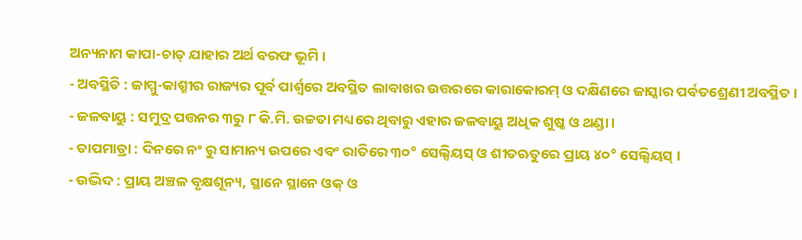ଅନ୍ୟନାମ କାପା-ଚାତ୍ ଯାହାର ଅର୍ଥ ବରଫ ଭୂମି ।
- ଅବସ୍ଥିତି : ଜାମ୍ମୁ-କାଶ୍ମୀର ରାଜ୍ୟର ପୂର୍ବ ପାର୍ଶ୍ଵରେ ଅବସ୍ଥିତ ଲାବାଖର ଉତ୍ତରରେ କାରାକୋରମ୍ ଓ ଦକ୍ଷିଣରେ ଜାସ୍କାର ପର୍ବତଶ୍ରେଣୀ ଅବସ୍ଥିତ ।
- ଜଳବାୟୁ : ସମୁଦ୍ର ପତ୍ତନର ୩ରୁ ୮ କି.ମି. ଉଚ୍ଚତା ମଧ୍ୟରେ ଥିବାରୁ ଏହାର ଜଳବାୟୁ ଅଧିକ ଶୁଷ୍କ ଓ ଥଣ୍ଡା ।
- ତାପମାତ୍ରା : ଦିନରେ ନଂ ରୁ ସାମାନ୍ୟ ଉପରେ ଏବଂ ରାତିରେ ୩୦° ସେଲ୍ସିୟସ୍ ଓ ଶୀତଋତୁରେ ପ୍ରାୟ ୪୦° ସେଲ୍ସିୟସ୍ ।
- ଉଦ୍ଭିଦ : ପ୍ରାୟ ଅଞ୍ଚଳ ବୃକ୍ଷଶୂନ୍ୟ, ସ୍ଥାନେ ସ୍ଥାନେ ଓକ୍ ଓ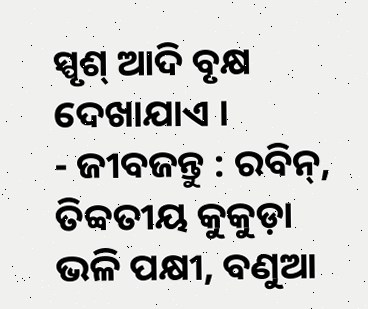ସ୍ପୃଶ୍ ଆଦି ବୃକ୍ଷ ଦେଖାଯାଏ ।
- ଜୀବଜନ୍ତୁ : ରବିନ୍, ତିବ୍ବତୀୟ କୁକୁଡ଼ା ଭଳି ପକ୍ଷୀ, ବଣୁଆ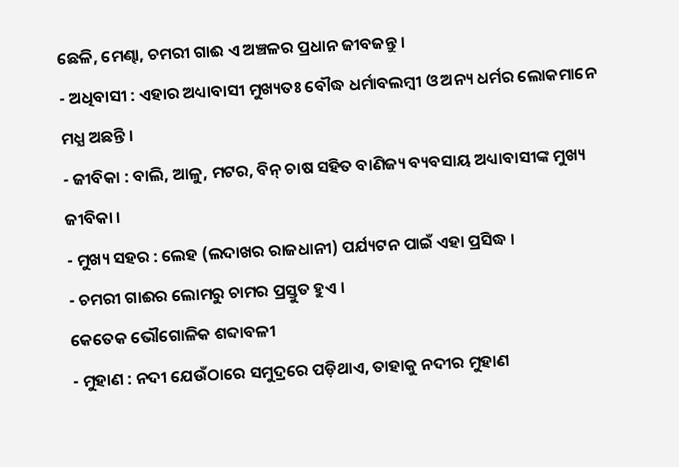ଛେଳି, ମେଣ୍ଢା, ଚମରୀ ଗାଈ ଏ ଅଞ୍ଚଳର ପ୍ରଧାନ ଜୀବଜନ୍ତୁ ।
- ଅଧିବାସୀ : ଏହାର ଅଧ୍ୟାବାସୀ ମୁଖ୍ୟତଃ ବୌଦ୍ଧ ଧର୍ମାବଲମ୍ବୀ ଓ ଅନ୍ୟ ଧର୍ମର ଲୋକମାନେ ମଧ୍ଯ ଅଛନ୍ତି ।
- ଜୀବିକା : ବାଲି, ଆଳୁ, ମଟର, ବିନ୍ ଚାଷ ସହିତ ବାଣିଜ୍ୟ ବ୍ୟବସାୟ ଅଧ୍ୟାବାସୀଙ୍କ ମୁଖ୍ୟ ଜୀବିକା ।
- ମୁଖ୍ୟ ସହର : ଲେହ (ଲଦାଖର ରାଜଧାନୀ) ପର୍ଯ୍ୟଟନ ପାଇଁ ଏହା ପ୍ରସିଦ୍ଧ ।
- ଚମରୀ ଗାଈର ଲୋମରୁ ଚାମର ପ୍ରସ୍ତୁତ ହୁଏ ।
କେତେକ ଭୌଗୋଳିକ ଶବ୍ଦାବଳୀ
- ମୁହାଣ : ନଦୀ ଯେଉଁଠାରେ ସମୁଦ୍ରରେ ପଡ଼ିଥାଏ, ତାହାକୁ ନଦୀର ମୁହାଣ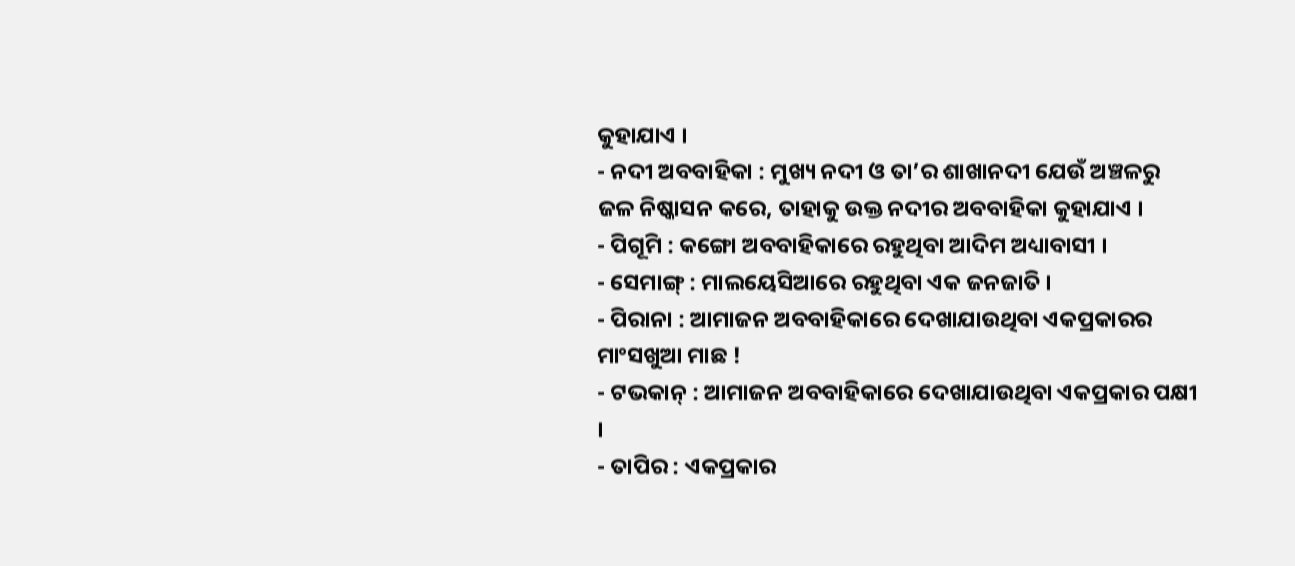କୁହାଯାଏ ।
- ନଦୀ ଅବବାହିକା : ମୁଖ୍ୟ ନଦୀ ଓ ତା’ର ଶାଖାନଦୀ ଯେଉଁ ଅଞ୍ଚଳରୁ ଜଳ ନିଷ୍କାସନ କରେ, ତାହାକୁ ଉକ୍ତ ନଦୀର ଅବବାହିକା କୁହାଯାଏ ।
- ପିଗୂମି : କଙ୍ଗୋ ଅବବାହିକାରେ ରହୁଥିବା ଆଦିମ ଅଧ୍ୟାବାସୀ ।
- ସେମାଙ୍ଗ୍ : ମାଲୟେସିଆରେ ରହୁଥିବା ଏକ ଜନଜାତି ।
- ପିରାନା : ଆମାଜନ ଅବବାହିକାରେ ଦେଖାଯାଉଥିବା ଏକପ୍ରକାରର ମାଂସଖୁଆ ମାଛ !
- ଟଭକାନ୍ : ଆମାଜନ ଅବବାହିକାରେ ଦେଖାଯାଉଥିବା ଏକପ୍ରକାର ପକ୍ଷୀ ।
- ତାପିର : ଏକପ୍ରକାର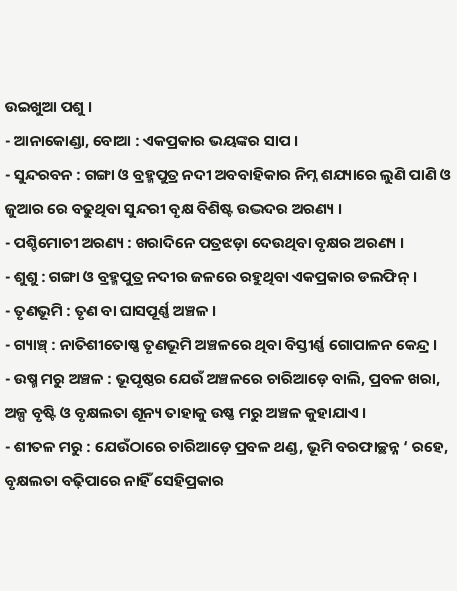ଉଇଖୁଆ ପଶୁ ।
- ଆନାକୋଣ୍ଡା, ବୋଆ : ଏକପ୍ରକାର ଭୟଙ୍କର ସାପ ।
- ସୁନ୍ଦରବନ : ଗଙ୍ଗା ଓ ବ୍ରହ୍ମପୁତ୍ର ନଦୀ ଅବବାହିକାର ନିମ୍ନ ଶଯ୍ୟାରେ ଲୁଣି ପାଣି ଓ ଜୁଆର ରେ ବଢୁଥିବା ସୁନ୍ଦରୀ ବୃକ୍ଷ ବିଶିଷ୍ଟ ଉଦ୍ଭଦର ଅରଣ୍ୟ ।
- ପଶ୍ଚିମୋଚୀ ଅରଣ୍ୟ : ଖରାଦିନେ ପତ୍ରଝଡ଼ା ଦେଉଥିବା ବୃକ୍ଷର ଅରଣ୍ୟ ।
- ଶୁଶୁ : ଗଙ୍ଗା ଓ ବ୍ରହ୍ମପୁତ୍ର ନଦୀର ଜଳରେ ରହୁଥିବା ଏକପ୍ରକାର ଡଲଫିନ୍ ।
- ତୃଣଭୂମି : ତୃଣ ବା ଘାସପୂର୍ଣ୍ଣ ଅଞ୍ଚଳ ।
- ଗ୍ୟାଞ୍ଚ୍ : ନାତିଶୀତୋଷ୍ଣ ତୃଣଭୂମି ଅଞ୍ଚଳରେ ଥିବା ବିସ୍ତୀର୍ଣ୍ଣ ଗୋପାଳନ କେନ୍ଦ୍ର ।
- ଉଷ୍ମ ମରୁ ଅଞ୍ଚଳ : ଭୂପୃଷ୍ଠର ଯେଉଁ ଅଞ୍ଚଳରେ ଚାରିଆଡ଼େ ବାଲି, ପ୍ରବଳ ଖରା, ଅଳ୍ପ ବୃଷ୍ଟି ଓ ବୃକ୍ଷଲତା ଶୂନ୍ୟ ତାହାକୁ ଉଷ୍ଣ ମରୁ ଅଞ୍ଚଳ କୁହାଯାଏ ।
- ଶୀତଳ ମରୁ : ଯେଉଁଠାରେ ଚାରିଆଡ଼େ ପ୍ରବଳ ଥଣ୍ଡ, ଭୂମି ବରଫାଚ୍ଛନ୍ନ ‘ ରହେ, ବୃକ୍ଷଲତା ବଢ଼ିପାରେ ନାହିଁ ସେହିପ୍ରକାର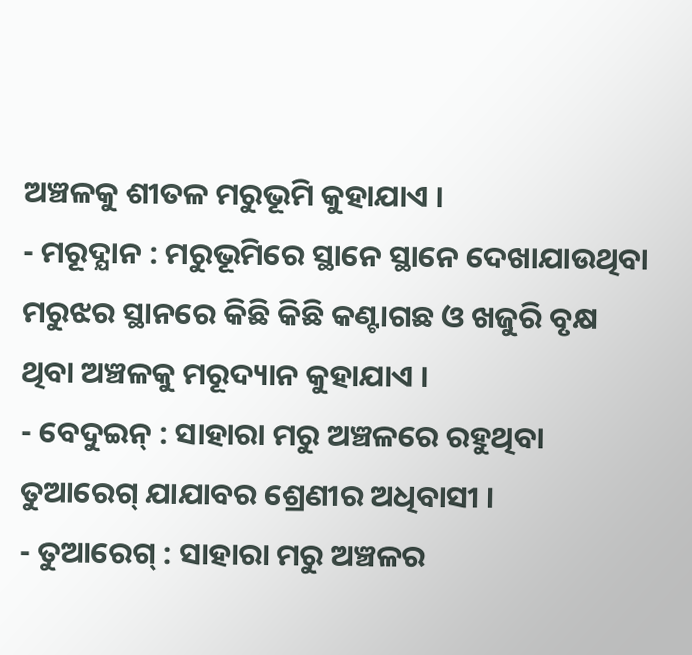ଅଞ୍ଚଳକୁ ଶୀତଳ ମରୁଭୂମି କୁହାଯାଏ ।
- ମରୂଦ୍ଯାନ : ମରୁଭୂମିରେ ସ୍ଥାନେ ସ୍ଥାନେ ଦେଖାଯାଉଥିବା ମରୁଝର ସ୍ଥାନରେ କିଛି କିଛି କଣ୍ଟାଗଛ ଓ ଖଜୁରି ବୃକ୍ଷ ଥିବା ଅଞ୍ଚଳକୁ ମରୂଦ୍ୟାନ କୁହାଯାଏ ।
- ବେଦୁଇନ୍ : ସାହାରା ମରୁ ଅଞ୍ଚଳରେ ରହୁଥିବା ତୁଆରେଗ୍ ଯାଯାବର ଶ୍ରେଣୀର ଅଧିବାସୀ ।
- ତୁଆରେଗ୍ : ସାହାରା ମରୁ ଅଞ୍ଚଳର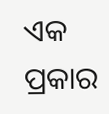ଏକ ପ୍ରକାର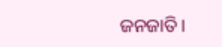ଜନଜାତି ।